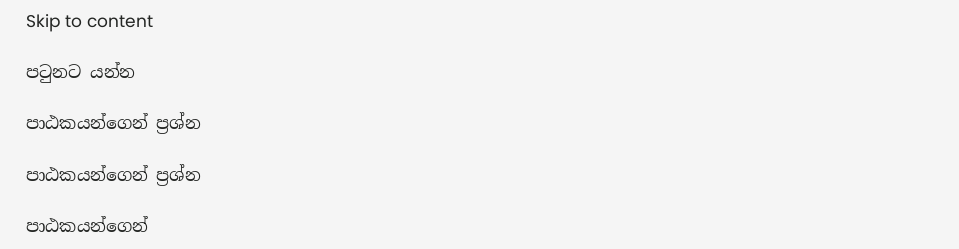Skip to content

පටුනට යන්න

පාඨකයන්ගෙන් ප්‍රශ්න

පාඨකයන්ගෙන් ප්‍රශ්න

පාඨකයන්ගෙන්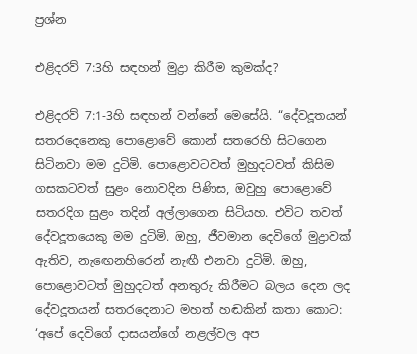ප්‍රශ්න

එළිදරව් 7:3හි සඳහන් මුද්‍රා කිරීම කුමක්ද?

එළිදරව් 7:1-3හි සඳහන් වන්නේ මෙසේයි. “දේවදූතයන් සතරදෙනෙකු පොළොවේ කොන් සතරෙහි සිටගෙන සිටිනවා මම දුටිමි. පොළොවටවත් මුහුදටවත් කිසිම ගසකටවත් සුළං නොවදින පිණිස, ඔවුහු පොළොවේ සතරදිග සුළං තදින් අල්ලාගෙන සිටියහ. එවිට තවත් දේවදූතයෙකු මම දුටිමි. ඔහු, ජීවමාන දෙවිගේ මුද්‍රාවක් ඇතිව, නැඟෙනහිරෙන් නැඟී එනවා දුටිමි. ඔහු, පොළොවටත් මුහුදටත් අනතුරු කිරීමට බලය දෙන ලද දේවදූතයන් සතරදෙනාට මහත් හඬකින් කතා කොට: ‘අපේ දෙවිගේ දාසයන්ගේ නළල්වල අප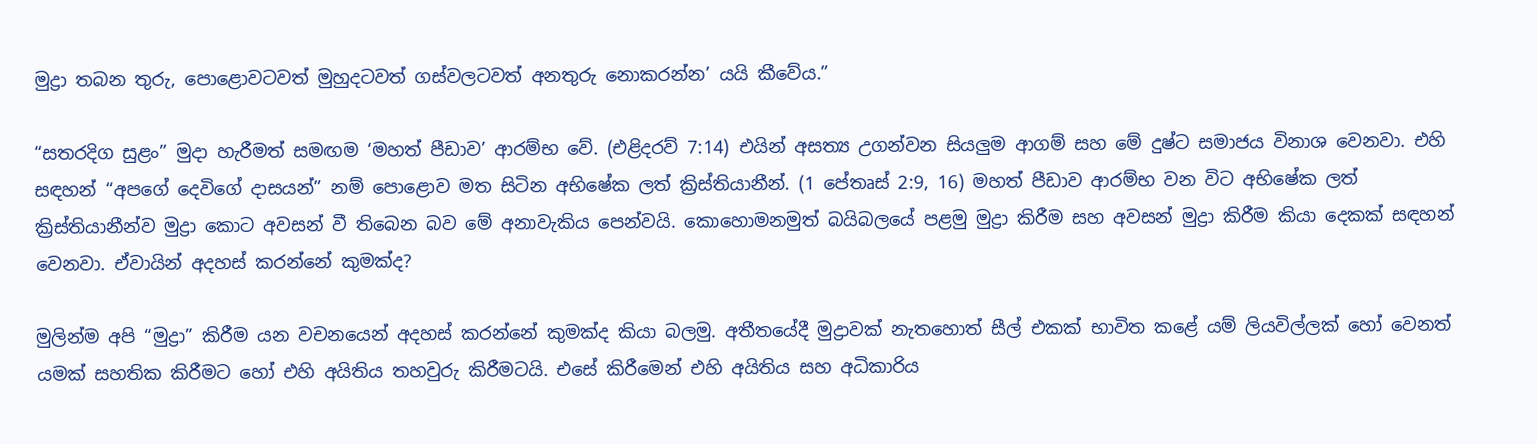මුද්‍රා තබන තුරු, පොළොවටවත් මුහුදටවත් ගස්වලටවත් අනතුරු නොකරන්න’ යයි කීවේය.”

“සතරදිග සුළං” මුදා හැරීමත් සමඟම ‘මහත් පීඩාව’ ආරම්භ වේ. (එළිදරව් 7:14) එයින් අසත්‍ය උගන්වන සියලුම ආගම් සහ මේ දුෂ්ට සමාජය විනාශ වෙනවා. එහි සඳහන් “අපගේ දෙවිගේ දාසයන්” නම් පොළොව මත සිටින අභිෂේක ලත් ක්‍රිස්තියානීන්. (1 පේතෘස් 2:9, 16) මහත් පීඩාව ආරම්භ වන විට අභිෂේක ලත් ක්‍රිස්තියානීන්ව මුද්‍රා කොට අවසන් වී තිබෙන බව මේ අනාවැකිය පෙන්වයි. කොහොමනමුත් බයිබලයේ පළමු මුද්‍රා කිරීම සහ අවසන් මුද්‍රා කිරීම කියා දෙකක් සඳහන් වෙනවා. ඒවායින් අදහස් කරන්නේ කුමක්ද?

මුලින්ම අපි “මුද්‍රා” කිරීම යන වචනයෙන් අදහස් කරන්නේ කුමක්ද කියා බලමු. අතීතයේදී මුද්‍රාවක් නැතහොත් සීල් එකක් භාවිත කළේ යම් ලියවිල්ලක් හෝ වෙනත් යමක් සහතික කිරීමට හෝ එහි අයිතිය තහවුරු කිරීමටයි. එසේ කිරීමෙන් එහි අයිතිය සහ අධිකාරිය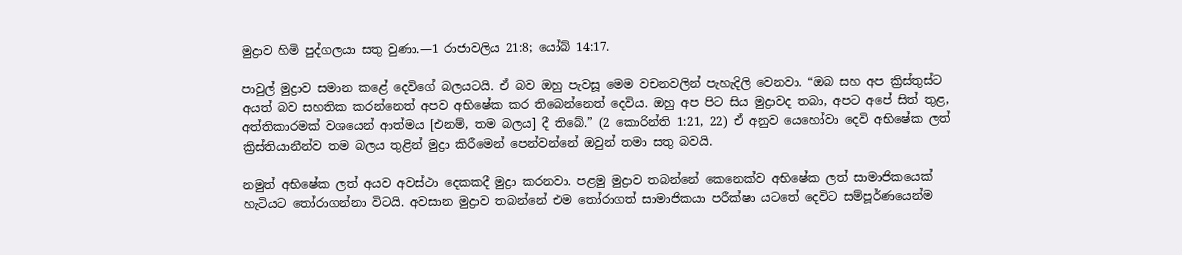මුද්‍රාව හිමි පුද්ගලයා සතු වුණා.—1 රාජාවලිය 21:8; යෝබ් 14:17.

පාවුල් මුද්‍රාව සමාන කළේ දෙවිගේ බලයටයි. ඒ බව ඔහු පැවසූ මෙම වචනවලින් පැහැදිලි වෙනවා. “ඔබ සහ අප ක්‍රිස්තුස්ට අයත් බව සහතික කරන්නෙත් අපව අභිෂේක කර තිබෙන්නෙත් දෙවිය. ඔහු අප පිට සිය මුද්‍රාවද තබා, අපට අපේ සිත් තුළ, අත්තිකාරමක් වශයෙන් ආත්මය [එනම්, තම බලය] දී තිබේ.” (2 කොරින්ති 1:21, 22) ඒ අනුව යෙහෝවා දෙවි අභිෂේක ලත් ක්‍රිස්තියානීන්ව තම බලය තුළින් මුද්‍රා කිරීමෙන් පෙන්වන්නේ ඔවුන් තමා සතු බවයි.

නමුත් අභිෂේක ලත් අයව අවස්ථා දෙකකදී මුද්‍රා කරනවා. පළමු මුද්‍රාව තබන්නේ කෙනෙක්ව අභිෂේක ලත් සාමාජිකයෙක් හැටියට තෝරාගන්නා විටයි. අවසාන මුද්‍රාව තබන්නේ එම තෝරාගත් සාමාජිකයා පරීක්ෂා යටතේ දෙවිට සම්පූර්ණයෙන්ම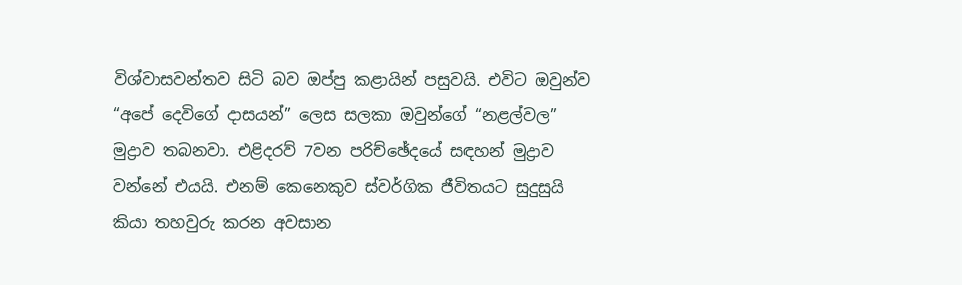විශ්වාසවන්තව සිටි බව ඔප්පු කළායින් පසුවයි. එවිට ඔවුන්ව “අපේ දෙවිගේ දාසයන්” ලෙස සලකා ඔවුන්ගේ “නළල්වල” මුද්‍රාව තබනවා. එළිදරව් 7වන පරිච්ඡේදයේ සඳහන් මුද්‍රාව වන්නේ එයයි. එනම් කෙනෙකුව ස්වර්ගික ජීවිතයට සුදුසුයි කියා තහවුරු කරන අවසාන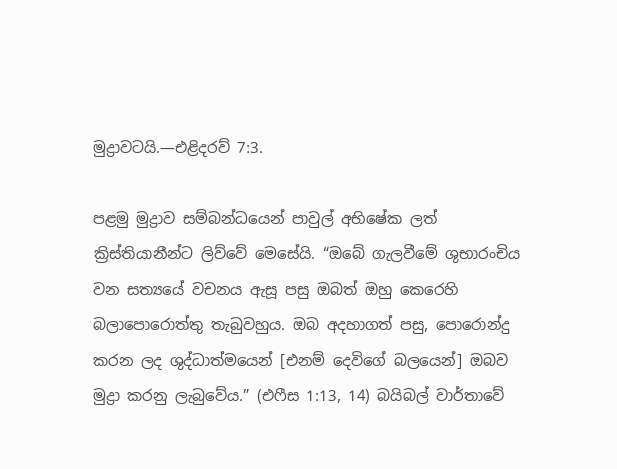මුද්‍රාවටයි.—එළිදරව් 7:3.

පළමු මුද්‍රාව සම්බන්ධයෙන් පාවුල් අභිෂේක ලත් ක්‍රිස්තියානීන්ට ලිව්වේ මෙසේයි. “ඔබේ ගැලවීමේ ශුභාරංචිය වන සත්‍යයේ වචනය ඇසූ පසු ඔබත් ඔහු කෙරෙහි බලාපොරොත්තු තැබුවහුය. ඔබ අදහාගත් පසු, පොරොන්දු කරන ලද ශුද්ධාත්මයෙන් [එනම් දෙවිගේ බලයෙන්] ඔබව මුද්‍රා කරනු ලැබුවේය.” (එෆීස 1:13, 14) බයිබල් වාර්තාවේ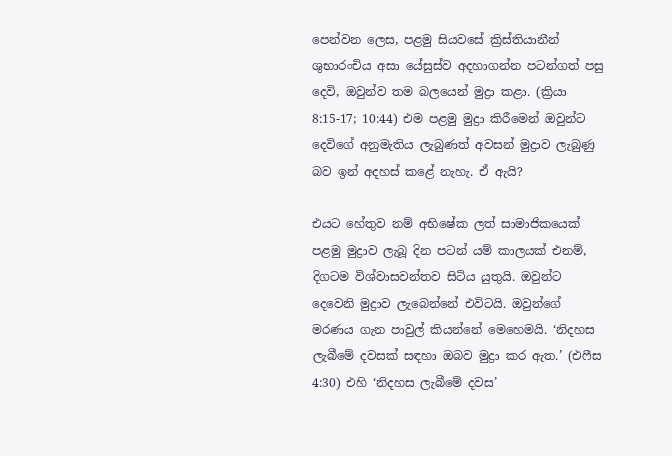පෙන්වන ලෙස, පළමු සියවසේ ක්‍රිස්තියානීන් ශුභාරංචිය අසා යේසුස්ව අදහාගන්න පටන්ගත් පසු දෙවි, ඔවුන්ව තම බලයෙන් මුද්‍රා කළා. (ක්‍රියා 8:15-17; 10:44) එම පළමු මුද්‍රා කිරීමෙන් ඔවුන්ට දෙවිගේ අනුමැතිය ලැබුණත් අවසන් මුද්‍රාව ලැබුණු බව ඉන් අදහස් කළේ නැහැ. ඒ ඇයි?

එයට හේතුව නම් අභිෂේක ලත් සාමාජිකයෙක් පළමු මුද්‍රාව ලැබූ දින පටන් යම් කාලයක් එනම්, දිගටම විශ්වාසවන්තව සිටිය යුතුයි. ඔවුන්ට දෙවෙනි මුද්‍රාව ලැබෙන්නේ එවිටයි. ඔවුන්ගේ මරණය ගැන පාවුල් කියන්නේ මෙහෙමයි. ‘නිදහස ලැබීමේ දවසක් සඳහා ඔබව මුද්‍රා කර ඇත.’ (එෆීස 4:30) එහි ‘නිදහස ලැබීමේ දවස’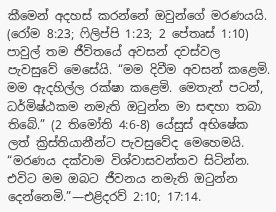කීමෙන් අදහස් කරන්නේ ඔවුන්ගේ මරණයයි. (රෝම 8:23; ෆිලිප්පි 1:23; 2 පේතෘස් 1:10) පාවුල් තම ජීවිතයේ අවසන් දවස්වල පැවසුවේ මෙසේයි. “මම දිවීම අවසන් කළෙමි. මම ඇදහිල්ල රක්ෂා කළෙමි. මෙතැන් පටන්, ධර්මිෂ්ඨකම නමැති ඔටුන්න මා සඳහා තබා තිබේ.” (2 තිමෝති 4:6-8) යේසුස් අභිෂේක ලත් ක්‍රිස්තියානීන්ට පැවසුවේද මෙහෙමයි. “මරණය දක්වාම විශ්වාසවන්තව සිටින්න. එවිට මම ඔබට ජීවනය නමැති ඔටුන්න දෙන්නෙමි.”—එළිදරව් 2:10; 17:14.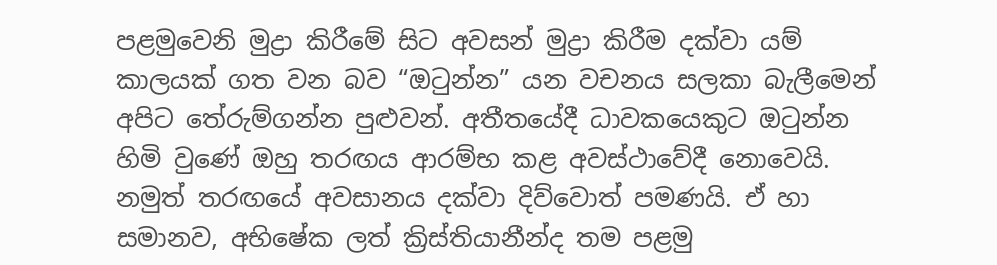පළමුවෙනි මුද්‍රා කිරීමේ සිට අවසන් මුද්‍රා කිරීම දක්වා යම් කාලයක් ගත වන බව “ඔටුන්න” යන වචනය සලකා බැලීමෙන් අපිට තේරුම්ගන්න පුළුවන්. අතීතයේදී ධාවකයෙකුට ඔටුන්න හිමි වුණේ ඔහු තරඟය ආරම්භ කළ අවස්ථාවේදී නොවෙයි. නමුත් තරඟයේ අවසානය දක්වා දිව්වොත් පමණයි. ඒ හා සමානව, අභිෂේක ලත් ක්‍රිස්තියානීන්ද තම පළමු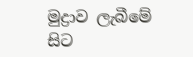මුද්‍රාව ලැබීමේ සිට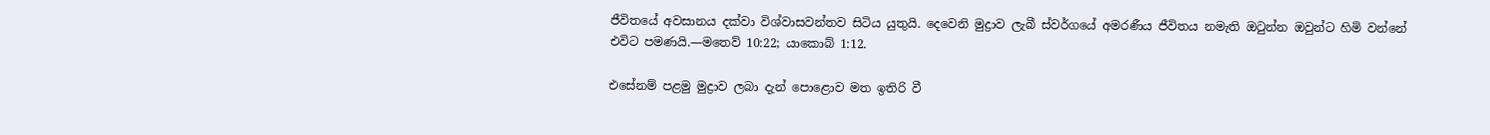ජීවිතයේ අවසානය දක්වා විශ්වාසවන්තව සිටිය යුතුයි. දෙවෙනි මුද්‍රාව ලැබී ස්වර්ගයේ අමරණීය ජීවිතය නමැති ඔටුන්න ඔවුන්ට හිමි වන්නේ එවිට පමණයි.—මතෙව් 10:22; යාකොබ් 1:12.

එසේනම් පළමු මුද්‍රාව ලබා දැන් පොළොව මත ඉතිරි වී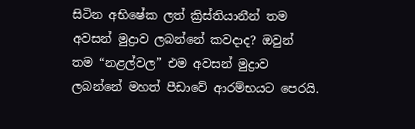සිටින අභිෂේක ලත් ක්‍රිස්තියානීන් තම අවසන් මුද්‍රාව ලබන්නේ කවදාද? ඔවුන් තම “නළල්වල” එම අවසන් මුද්‍රාව ලබන්නේ මහත් පීඩාවේ ආරම්භයට පෙරයි.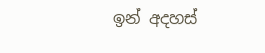ඉන් අදහස්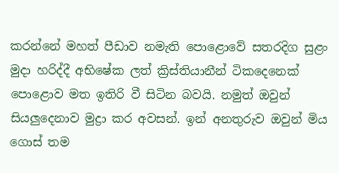කරන්නේ මහත් පීඩාව නමැති පොළොවේ සතරදිග සුළං මුදා හරිද්දී අභිෂේක ලත් ක්‍රිස්තියානීන් ටිකදෙනෙක් පොළොව මත ඉතිරි වී සිටින බවයි. නමුත් ඔවුන් සියලුදෙනාව මුද්‍රා කර අවසන්. ඉන් අනතුරුව ඔවුන් මිය ගොස් තම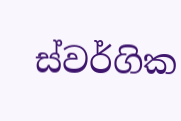ස්වර්ගික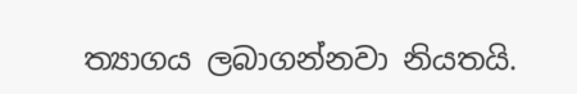ත්‍යාගය ලබාගන්නවා නියතයි.